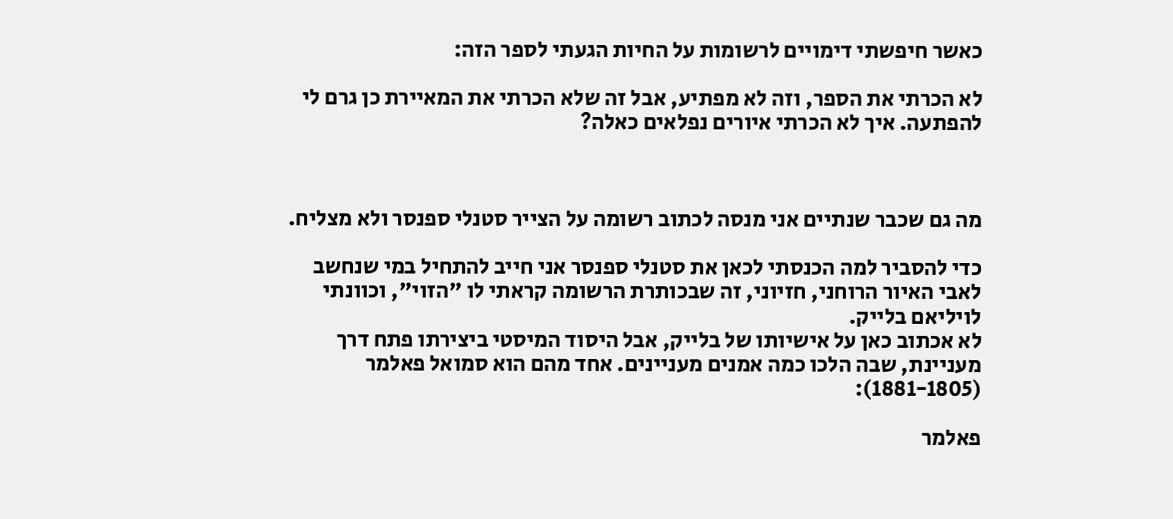כאשר חיפשתי דימויים לרשומות על החיות הגעתי לספר הזה:

לא הכרתי את הספר, וזה לא מפתיע, אבל זה שלא הכרתי את המאיירת כן גרם לי להפתעה. איך לא הכרתי איורים נפלאים כאלה?



מה גם שכבר שנתיים אני מנסה לכתוב רשומה על הצייר סטנלי ספנסר ולא מצליח.

כדי להסביר למה הכנסתי לכאן את סטנלי ספנסר אני חייב להתחיל במי שנחשב לאבי האיור הרוחני, חזיוני, זה שבכותרת הרשומה קראתי לו "הזוי", וכוונתי לויליאם בלייק.
לא אכתוב כאן על אישיותו של בלייק, אבל היסוד המיסטי ביצירתו פתח דרך מעניינת, שבה הלכו כמה אמנים מעניינים. אחד מהם הוא סמואל פאלמר (1881-1805):

פאלמר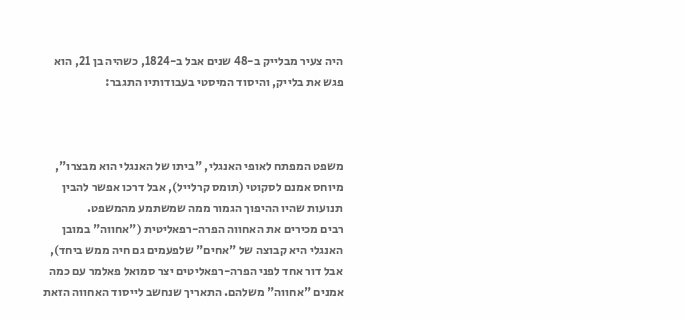היה צעיר מבלייק ב-48 שנים אבל ב-1824, כשהיה בן 21, הוא פגש את בלייק, והיסוד המיסטי בעבודותיו התגבר:



משפט המפתח לאופי האנגלי, "ביתו של האנגלי הוא מבצרו", מיוחס אמנם לסקוטי (תומס קרלייל), אבל דרכו אפשר להבין תנועות שהיו ההיפוך הגמור ממה שמשתמע מהמשפט.
רבים מכירים את האחווה הפרה-רפאליטית ("אחווה" במובן האנגלי היא קבוצה של "אחים" שלפעמים גם חיה ממש ביחד), אבל דור אחד לפני הפרה-רפאליטים יצר סמואל פאלמר עם כמה אמנים "אחווה" משלהם. התאריך שנחשב לייסוד האחווה הזאת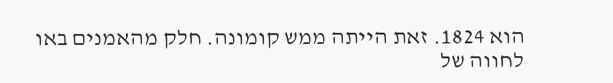הוא 1824. זאת הייתה ממש קומונה. חלק מהאמנים באו לחווה של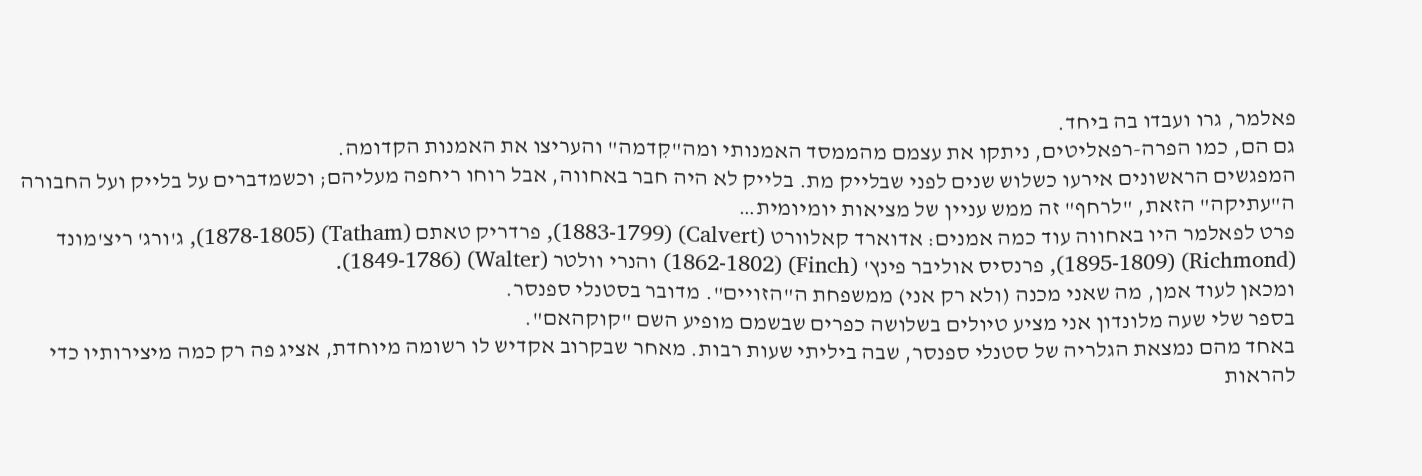פאלמר, גרו ועבדו בה ביחד.
גם הם, כמו הפרה-רפאליטים, ניתקו את עצמם מהממסד האמנותי ומה"קִדמה" והעריצו את האמנות הקדומה.
המפגשים הראשונים אירעו כשלוש שנים לפני שבלייק מת. בלייק לא היה חבר באחווה, אבל רוחו ריחפה מעליהם; וכשמדברים על בלייק ועל החבורה ה"עתיקה" הזאת, "לרחף" זה ממש עניין של מציאות יומיומית…
פרט לפאלמר היו באחווה עוד כמה אמנים: אדוארד קאלוורט (Calvert) (1883-1799), פרדריק טאתם (Tatham) (1878-1805), ג'ורג' ריצ'מונד (Richmond) (1895-1809), פרנסיס אוליבר פינץ' (Finch) (1862-1802) והנרי וולטר (Walter) (1849-1786).
ומכאן לעוד אמן, מה שאני מכנה (ולא רק אני) ממשפחת ה"הזויים". מדובר בסטנלי ספנסר.
בספר שלי שעה מלונדון אני מציע טיולים בשלושה כפרים שבשמם מופיע השם "קוקהאם".
באחד מהם נמצאת הגלריה של סטנלי ספנסר, שבה ביליתי שעות רבות. מאחר שבקרוב אקדיש לו רשומה מיוחדת, אציג פה רק כמה מיצירותיו כדי להראות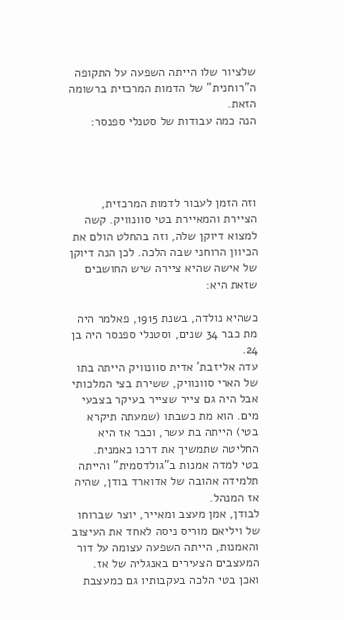שלציור שלו הייתה השפעה על התקופה ה"רוחנית" של הדמות המרכזית ברשומה הזאת.
הנה כמה עבודות של סטנלי ספנסר:




וזה הזמן לעבור לדמות המרכזית, הציירת והמאיירת בטי סוונוויק. קשה למצוא דיוקן שלה, וזה בהחלט הולם את הכיוון הרוחני שבה הלכה. לכן הנה דיוקן של אישה שהיא ציירה שיש החושבים שזאת היא:

כשהיא נולדה, בשנת 1915, פאלמר היה מת כבר 34 שנים, וסטנלי ספנסר היה בן 24.
עדה אליזבת' אדית סוונוויק הייתה בתו של הארי סוונוויק, ששירת בצי המלכותי אבל היה גם צייר שצייר בעיקר בצבעי מים. הוא מת כשבתו (שמעתה תיקרא בטי) הייתה בת עשר, וכבר אז היא החליטה שתמשיך את דרכו כאמנית.
בטי למדה אמנות ב"גולדסמית" והייתה תלמידה אהובה של אדוארד בודן, שהיה אז המנהל.
לבודן, אמן מעצב ומאייר, יוצר שברוחו של ויליאם מוריס ניסה לאחד את העיצוב והאמנות, הייתה השפעה עצומה על דור המעצבים הצעירים באנגליה של אז.
ואכן בטי הלכה בעקבותיו גם כמעצבת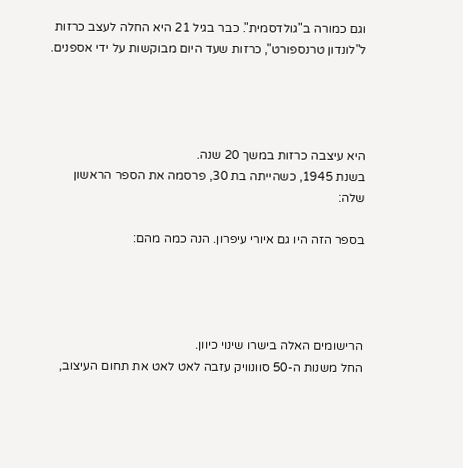וגם כמורה ב"גולדסמית". כבר בגיל 21 היא החלה לעצב כרזות ל"לונדון טרנספורט", כרזות שעד היום מבוקשות על ידי אספנים.




היא עיצבה כרזות במשך 20 שנה.
בשנת 1945, כשהייתה בת 30, פרסמה את הספר הראשון שלה:

בספר הזה היו גם איורי עיפרון. הנה כמה מהם:




הרישומים האלה בישרו שינוי כיוון.
החל משנות ה-50 סוונוויק עזבה לאט לאט את תחום העיצוב,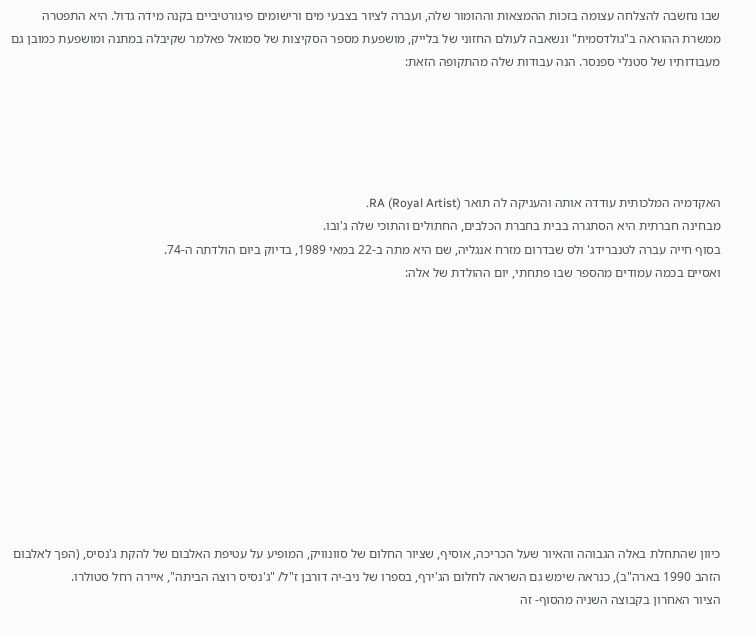שבו נחשבה להצלחה עצומה בזכות ההמצאות וההומור שלה, ועברה לציור בצבעי מים ורישומים פיגורטיביים בקנה מידה גדול. היא התפטרה ממשרת ההוראה ב"גולדסמית" ונשאבה לעולם החזוני של בלייק, מושפעת מספר הסקיצות של סמואל פאלמר שקיבלה במתנה ומושפעת כמובן גם מעבודותיו של סטנלי ספנסר. הנה עבודות שלה מהתקופה הזאת:





האקדמיה המלכותית עודדה אותה והעניקה לה תואר RA (Royal Artist).
מבחינה חברתית היא הסתגרה בבית בחברת הכלבים, החתולים והתוכי שלה ג'ובו.
בסוף חייה עברה לטנברידג' ולס שבדרום מזרח אנגליה, שם היא מתה ב-22 במאי 1989, בדיוק ביום הולדתה ה-74.
ואסיים בכמה עמודים מהספר שבו פתחתי, יום ההולדת של אלה:











כיוון שהתחלת באלה הגבוהה והאיור שעל הכריכה, אוסיף, שציור החלום של סוונוויק, המופיע על עטיפת האלבום של להקת ג'נסיס, (הפך לאלבום הזהב 1990 בארה"ב), כנראה שימש גם השראה לחלום הג'ירף, בספרו של ניב-יה דורבן ז"ל/ "ג'נסיס רוצה הביתה", איירה רחל סטולרו.
הציור האחרון בקבוצה השניה מהסוף- זה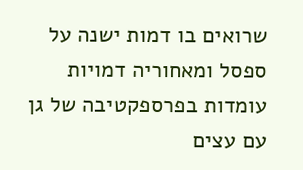שרואים בו דמות ישנה על ספסל ומאחוריה דמויות עומדות בפרספקטיבה של גן עם עצים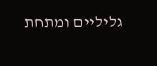גליליים ומתחת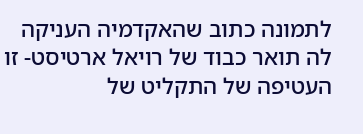לתמונה כתוב שהאקדמיה העניקה לה תואר כבוד של רויאל ארטיסט- זו העטיפה של התקליט של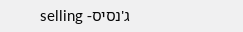ג'נסיס- selling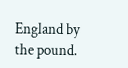England by the pound.